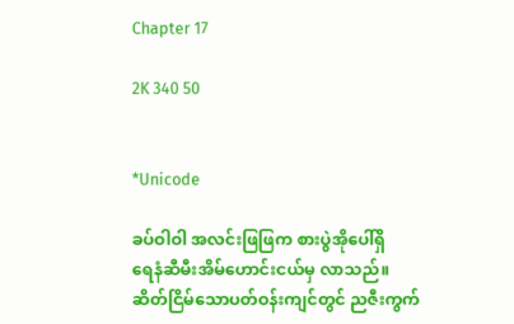Chapter 17

2K 340 50


*Unicode

ခပ်ဝါဝါ အလင်းဖြဖြက စားပွဲအိုပေါ်ရှိ
ရေနံဆီမီးအိမ်ဟောင်းငယ်မှ လာသည်။
ဆိတ်ငြိမ်သောပတ်ဝန်းကျင်တွင် ညဇီးကွက်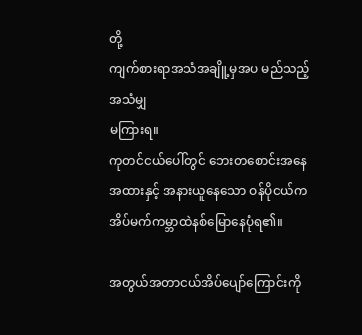တို့
ကျက်စားရာအသံအချိူ့မှအပ မည်သည့်အသံမျှ
မကြားရ။
ကုတင်ငယ်ပေါ်တွင် ဘေးတစောင်းအနေအထားနှင့် အနားယူနေသော ဝန်ပိုငယ်ကအိပ်မက်ကမ္ဘာထဲနစ်မြောနေပုံရ၏။

အတွယ်အတာငယ်အိပ်ပျော်ကြောင်းကို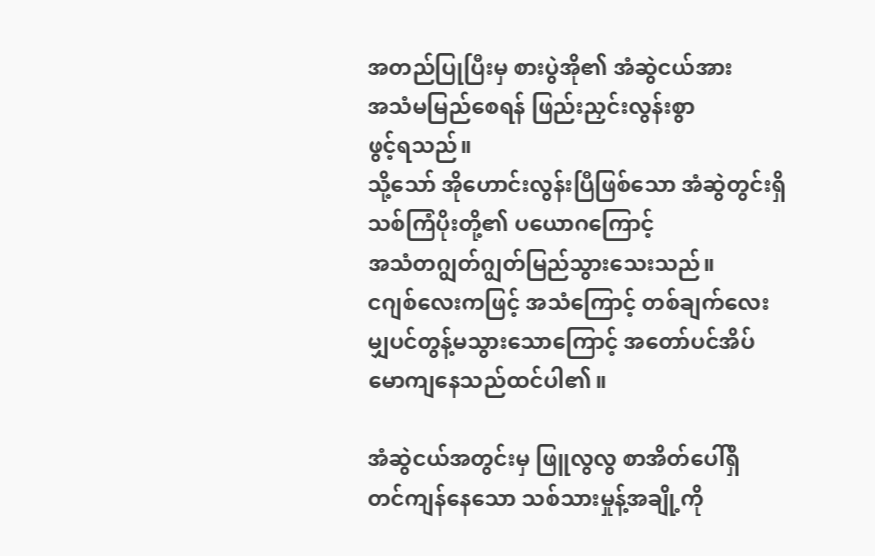အတည်ပြုပြီးမှ စားပွဲအို၏ အံဆွဲငယ်အား
အသံမမြည်စေရန် ဖြည်းညှင်းလွန်းစွာ
ဖွင့်ရသည်။
သို့သော် အိုဟောင်းလွန်းပြီဖြစ်သော အံဆွဲတွင်းရှိ သစ်ကြံပိုးတို့၏ ပယောဂကြောင့်
အသံတဂျွတ်ဂျွတ်မြည်သွားသေးသည်။
ငဂျစ်လေးကဖြင့် အသံကြောင့် တစ်ချက်လေးမျှပင်တွန့်မသွားသောကြောင့် အတော်ပင်အိပ်မောကျနေသည်ထင်ပါ၏။

အံဆွဲငယ်အတွင်းမှ ဖြူလွလွ စာအိတ်ပေါ်ရှိ
တင်ကျန်နေသော သစ်သားမှုန့်အချို့ကို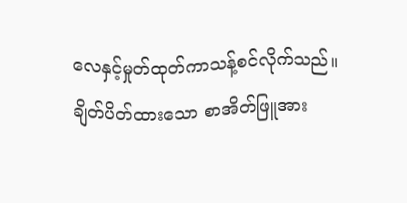လေနှင့်မှုတ်ထုတ်ကာသန့်စင်လိုက်သည်။
ချိတ်ပိတ်ထားသော စာအိတ်ဖြူအား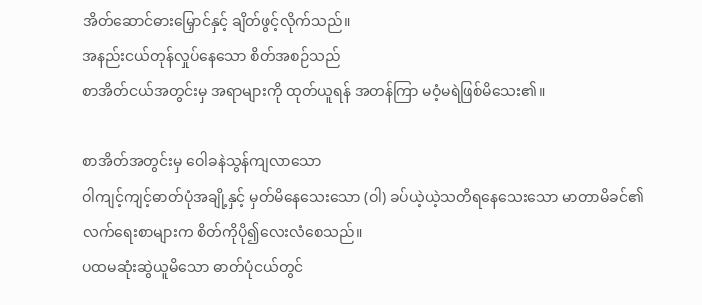အိတ်ဆောင်ဓားမြှောင်နှင့် ချိတ်ဖွင့်လိုက်သည်။
အနည်းငယ်တုန်လှုပ်နေသော စိတ်အစဉ်သည်
စာအိတ်ငယ်အတွင်းမှ အရာများကို ထုတ်ယူရန် အတန်ကြာ မဝံ့မရဲဖြစ်မိသေး၏။

စာအိတ်အတွင်းမှ ဝေါခနဲသွန်ကျလာသော
ဝါကျင့်ကျင့်ဓာတ်ပုံအချို့နှင့် မှတ်မိနေသေးသော (ဝါ) ခပ်ယဲ့ယဲ့သတိရနေသေးသော မာတာမိခင်၏ လက်ရေးစာများက စိတ်ကိုပို၍လေးလံစေသည်။
ပထမဆုံးဆွဲယူမိသော ဓာတ်ပုံငယ်တွင်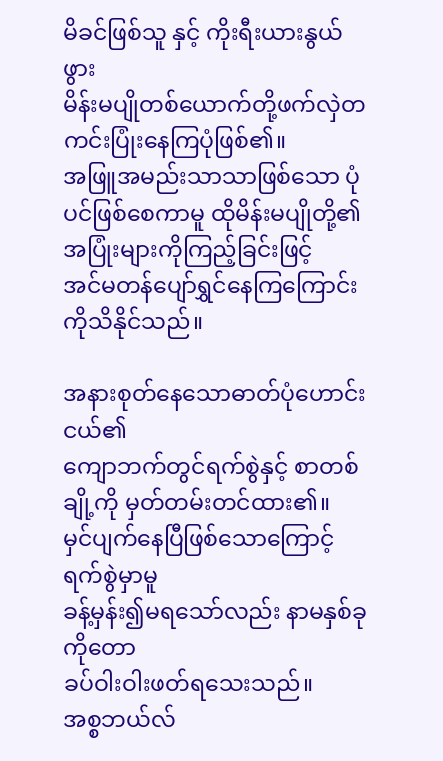မိခင်ဖြစ်သူ နှင့် ကိုးရီးယားနွယ်ဖွား
မိန်းမပျိုတစ်ယောက်တို့ဖက်လှဲတကင်းပြုံးနေကြပုံဖြစ်၏။
အဖြူအမည်းသာသာဖြစ်သော ပုံပင်ဖြစ်စေကာမူ ထိုမိန်းမပျိုတို့၏ အပြုံးများကိုကြည့်ခြင်းဖြင့်
အင်မတန်ပျော်ရွှင်နေကြကြောင်းကိုသိနိုင်သည်။

အနားစုတ်နေသောဓာတ်ပုံဟောင်းငယ်၏
ကျောဘက်တွင်ရက်စွဲနှင့် စာတစ်ချို့ကို မှတ်တမ်းတင်ထား၏။
မှင်ပျက်နေပြီဖြစ်သောကြောင့် ရက်စွဲမှာမူ
ခန့်မှန်း၍မရသော်လည်း နာမနှစ်ခုကိုတော
ခပ်ဝါးဝါးဖတ်ရသေးသည်။
အစ္စဘယ်လ်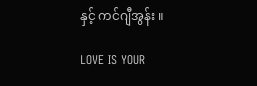နှင့် ကင်ဂျီအွန်း ။

LOVE IS YOUR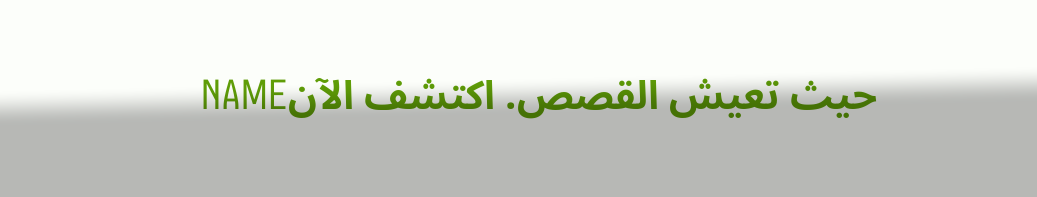NAMEحيث تعيش القصص. اكتشف الآن